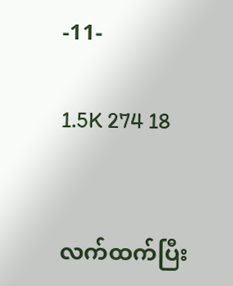-11-

1.5K 274 18


လက်ထက်ပြီး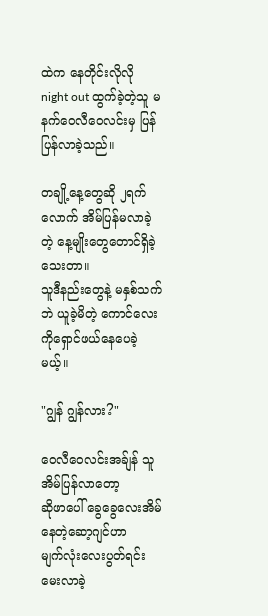ထဲက နေတိုင်းလိုလို night out ထွက်ခဲ့တဲ့သူ မနက်ဝေလီဝေလင်းမှ ပြန်ပြန်လာခဲ့သည်။

တချို့နေ့တွေဆို ၂ရက်လောက် အိမ်ပြန်မလာခဲ့တဲ့ နေ့မျိုးတွေတောင်ရှိခဲ့သေးတာ။
သူဒီနည်းတွေနဲ့ မနှစ်သက်ဘဲ ယူခဲ့မိတဲ့ ကောင်လေးကိုရှောင်ဖယ်နေပေခဲ့မယ့်။

"ဂျွန် ဂျွန်လား?"

ဝေလီဝေလင်းအခ်ျန် သူအိမ်ပြန်လာတော့
ဆိုဖာပေါ် ခွေခွေလေးအိမ်နေတဲ့ဆော့ဂျင်ဟာ
မျက်လုံးလေးပွတ်ရင်း မေးလာခဲ့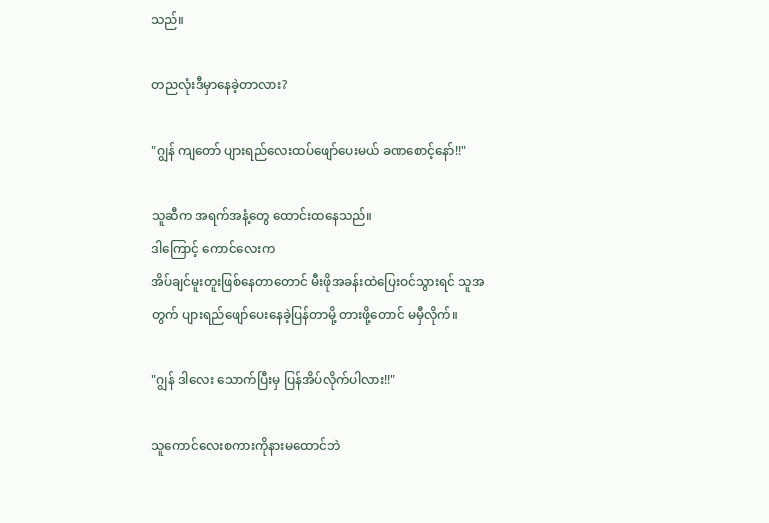သည်။

တညလုံးဒီမှာနေခဲ့တာလား?

"ဂျွန် ကျတော် ပျားရည်လေးထပ်ဖျော်ပေးမယ် ခဏစောင့်နော်!!"

သူဆီက အရက်အနံ့တွေ ထောင်းထနေသည်။
ဒါကြောင့် ကောင်လေးက
အိပ်ချင်မူးတူးဖြစ်နေတာတောင် မီးဖိုအခန်းထဲပြေးဝင်သွားရင် သူအတွက် ပျားရည်ဖျော်ပေးနေခဲ့ပြန်တာမို့ တားဖို့တောင် မမှီလိုက်။

"ဂျွန် ဒါလေး သောက်ပြီးမှ ပြန်အိပ်လိုက်ပါလား!!"

သူကောင်လေးစကားကိုနားမထောင်ဘဲ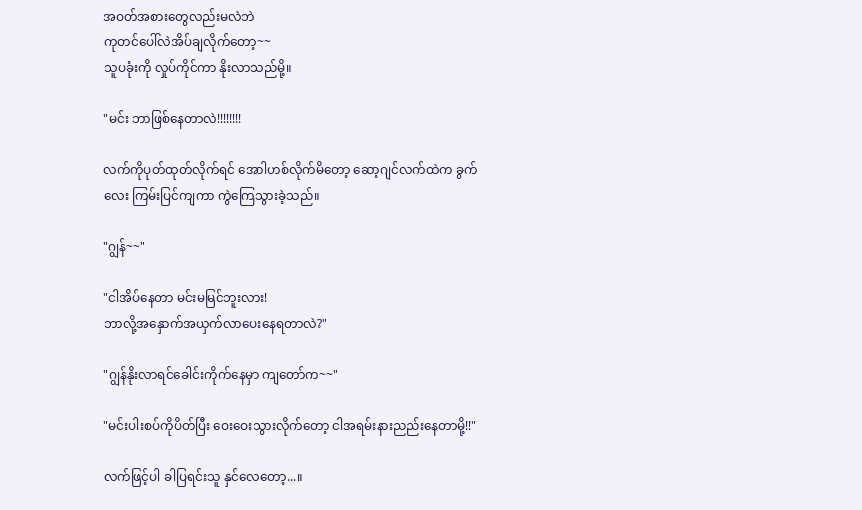အဝတ်အစားတွေလည်းမလဲဘဲ
ကုတင်ပေါ်လဲအိပ်ချလိုက်တော့~~
သူပခုံးကို လှုပ်ကိုင်ကာ နိုးလာသည်မို့။

"မင်း ဘာဖြစ်နေတာလဲ!!!!!!!!

လက်ကိုပုတ်ထုတ်လိုက်ရင် အောါဟစ်လိုက်မိတော့ ဆော့ဂျင်လက်ထဲက ခွက်လေး ကြမ်းပြင်ကျကာ ကွဲကြေသွားခဲ့သည်။

"ဂျွန်~~"

"ငါအိပ်နေတာ မင်းမမြင်ဘူးလား!
ဘာလို့အနှောက်အယှက်လာပေးနေရတာလဲ?"

"ဂျွန်နိုးလာရင်ခေါင်း‌ကိုက်နေမှာ ကျတော်က~~"

"မင်းပါးစပ်ကိုပိတ်ပြီး ဝေးဝေးသွားလိုက်တော့ ငါအရမ်းနားညည်းနေတာမို့!!"

လက်ဖြင့်ပါ ခါပြရင်းသူ နှင်လေတော့...။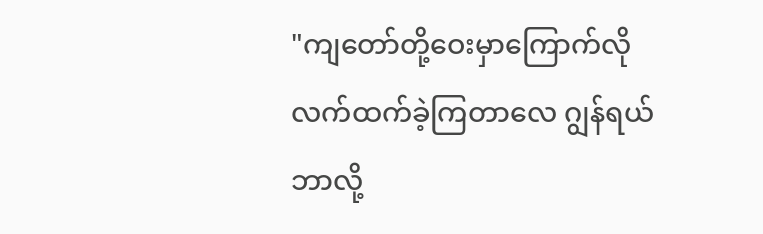"ကျတော်တို့ဝေးမှာကြောက်လို
လက်ထက်ခဲ့ကြတာလေ ဂျွန်ရယ်
ဘာလို့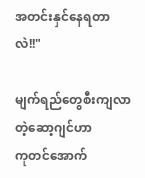အတင်းနှင်နေရတာလဲ!!"

မျက်ရည်တွေစီးကျလာတဲ့ဆော့ဂျင်ဟာ
ကုတင်အောက်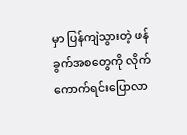မှာ ပြန်ကျဲသွားတဲ့ ဖန်ခွက်အစတွေကို လိုက်ကောက်ရင်းပြောလာ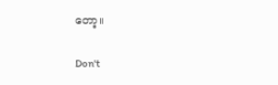တော့။

Don't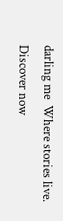darling me  Where stories live. Discover now